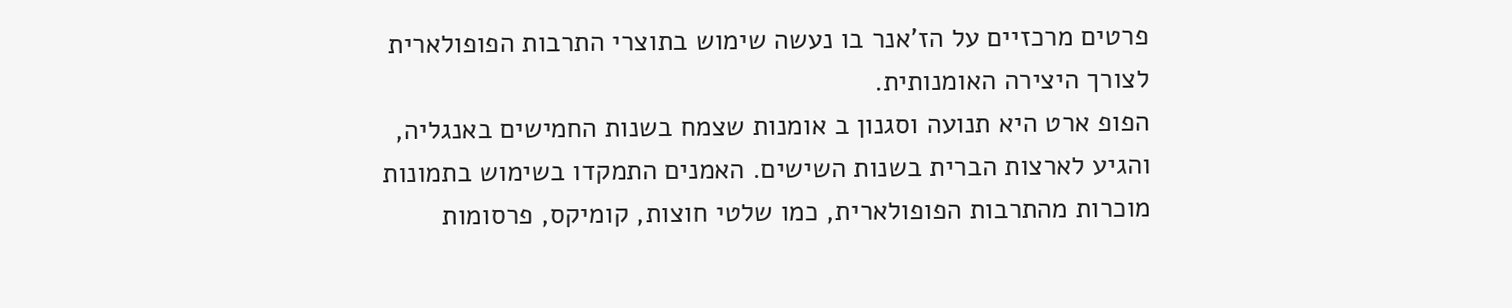פרטים מרכזיים על הז'אנר בו נעשה שימוש בתוצרי התרבות הפופולארית לצורך היצירה האומנותית.
הפופ ארט היא תנועה וסגנון ב אומנות שצמח בשנות החמישים באנגליה, והגיע לארצות הברית בשנות השישים. האמנים התמקדו בשימוש בתמונות מוכרות מהתרבות הפופולארית, כמו שלטי חוצות, קומיקס, פרסומות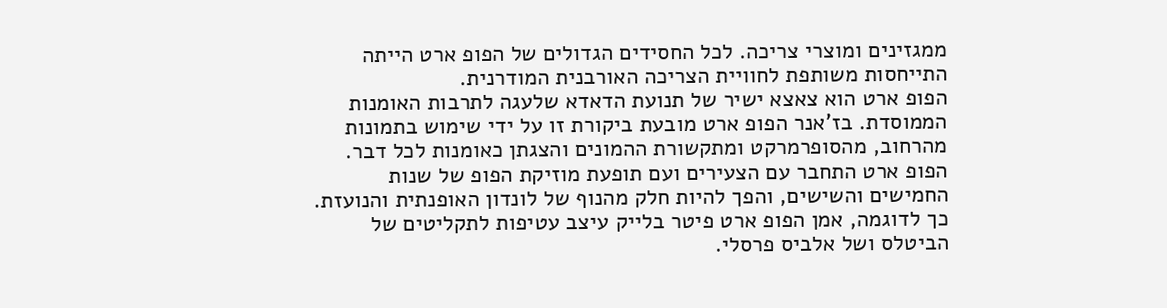ממגזינים ומוצרי צריכה. לכל החסידים הגדולים של הפופ ארט הייתה התייחסות משותפת לחוויית הצריכה האורבנית המודרנית.
הפופ ארט הוא צאצא ישיר של תנועת הדאדא שלעגה לתרבות האומנות הממוסדת. בז'אנר הפופ ארט מובעת ביקורת זו על ידי שימוש בתמונות מהרחוב, מהסופרמרקט ומתקשורת ההמונים והצגתן כאומנות לכל דבר.
הפופ ארט התחבר עם הצעירים ועם תופעת מוזיקת הפופ של שנות החמישים והשישים, והפך להיות חלק מהנוף של לונדון האופנתית והנועזת. כך לדוגמה, אמן הפופ ארט פיטר בלייק עיצב עטיפות לתקליטים של הביטלס ושל אלביס פרסלי.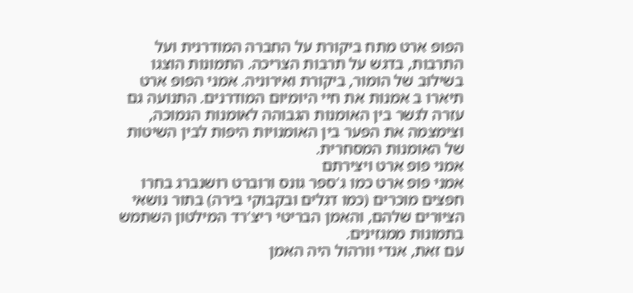הפופ ארט מתח ביקורת על החברה המודרנית ועל התרבות, בדגש על תרבות הצריכה. התמונות הוצגו בשילוב של הומור, ביקורת ואירוניה. אמני הפופ ארט תיארו ב אמנות את חיי היומיום המודרנים. התנועה גם עזרה לגשר בין האומנות הגבוהה לאומנות הנמוכה, וצימצמה את הפער בין האומנויות היפות לבין השיטות של האומנות המסחרית.
אמני פופ ארט ויצירתם
אמני פופ ארט כמו ג'ספר גונס ורוברט רושנברג בחרו חפצים מוכרים (כמו דגלים ובקבוקי בירה) בתור נושאי הציורים שלהם, והאמן הבריטי ריצ'רד המילטון השתמש בתמונות ממגזינים.
עם זאת, אנדי וורהול היה האמן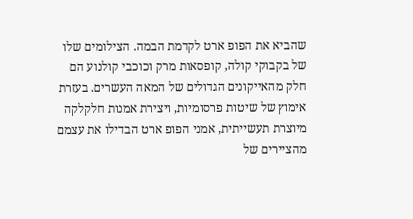שהביא את הפופ ארט לקדמת הבמה. הצילומים שלו של בקבוקי קולה, קופסאות מרק וכוכבי קולנוע הם חלק מהאייקונים הגדולים של המאה העשרים. בעזרת אימוץ של שיטות פרסומיות, ויצירת אמנות חלקלקה מיוצרת תעשייתית, אמני הפופ ארט הבדילו את עצמם מהציירים של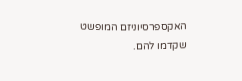האקספרסיוניזם המופשט שקדמו להם.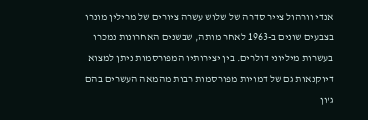אנדי וורהול צייר סדרה של שלוש עשרה ציורים של מרילין מונרו בצבעים שונים ב-1963 לאחר מותה, שבשנים האחרונות נמכרו בעשרות מיליוני דולרים. בין יצירותיו המפורסמות ניתן למצוא דיוקנאות גם של דמויות מפורסמות רבות מהמאה העשרים בהם ג'ון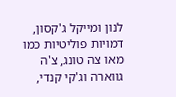לנון ומייקל ג'קסון, דמויות פוליטיות כמו מאו צה טונג, צ'ה גווארה וג'קי קנדי,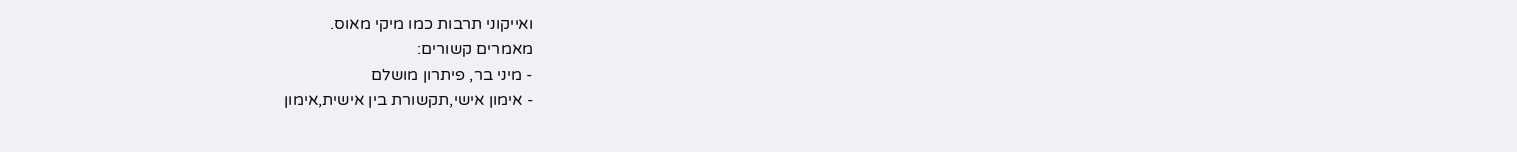ואייקוני תרבות כמו מיקי מאוס.
מאמרים קשורים:
- מיני בר, פיתרון מושלם
- אימון אישי,תקשורת בין אישית,אימון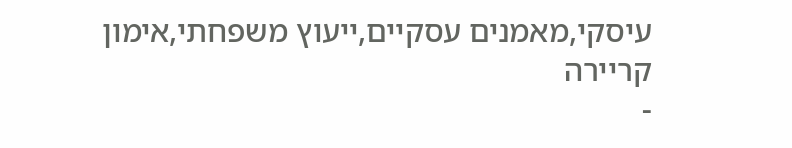עיסקי,מאמנים עסקיים,ייעוץ משפחתי,אימון קריירה
-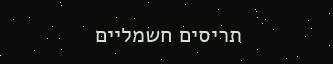תריסים חשמליים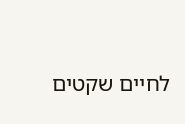לחיים שקטים